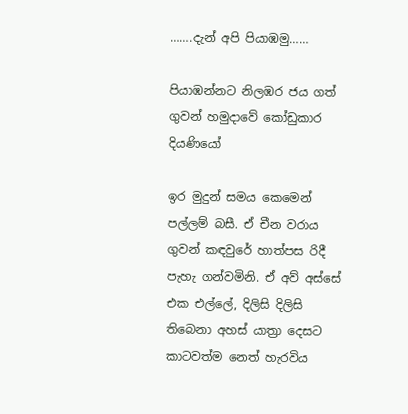…….දැන් අපි පියාඹමු……

පියාඹන්නට නිලඹර ජය ගත් ගුවන් හමුදාවේ කෝඩුකාර දියණියෝ

ඉර මුදුන් සම‍ය කෙමෙන් පල්ලම් බසී. ඒ චීන වරාය ගුවන් කඳවුරේ හාත්පස රිදී පැහැ ගන්වමිනි. ඒ අව් අස්සේ එක එල්ලේ, දිලිසි දිලිසි තිබෙනා අහස් යාත්‍රා දෙසට කාටවත්ම නෙත් හැරවිය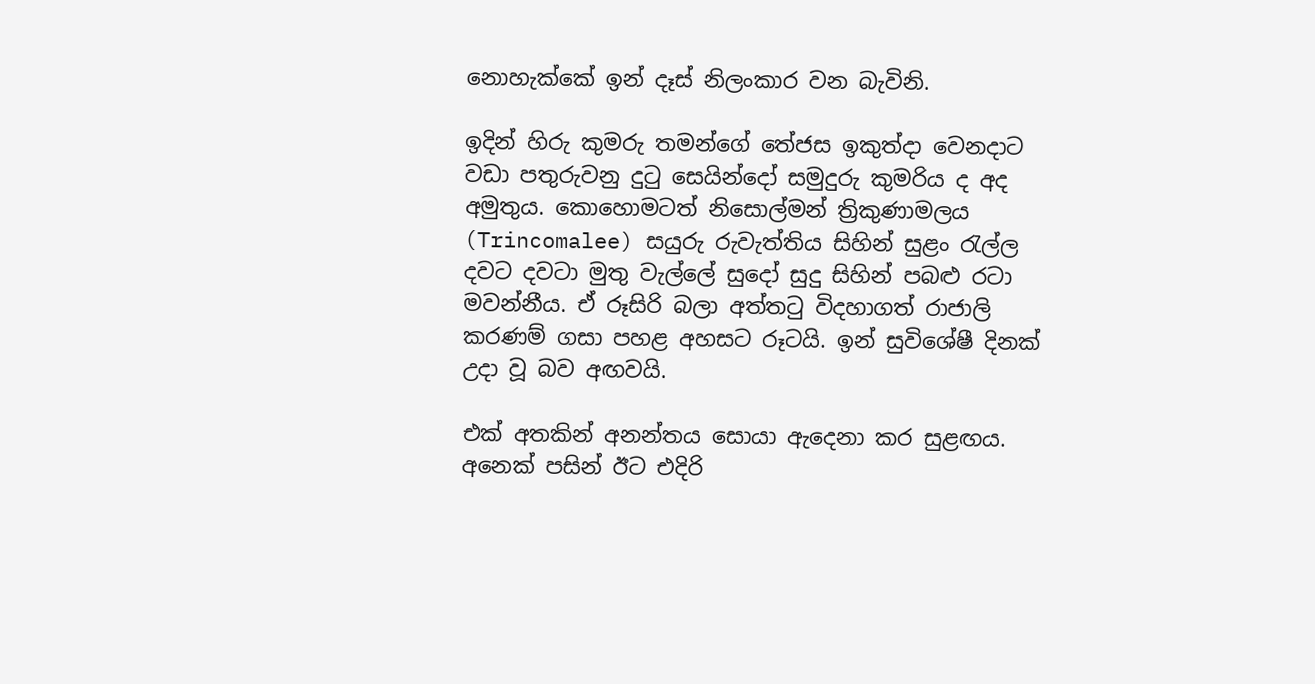නොහැක්කේ ඉන් දෑස් නිලංකාර වන බැවිනි.

ඉදින් හිරු කුමරු තමන්ගේ තේජස ඉකුත්දා වෙනදාට වඩා පතුරුවනු දුටු සෙයින්දෝ සමුදුරු කුමරිය ද අද අමුතුය. කොහොමටත් නිසොල්මන් ත්‍රිකුණාමලය (Trincomalee) සයුරු රුවැත්තිය සිහින් සුළං රැල්ල දවට දවටා මුතු වැල්ලේ සුදෝ සුදු සිහින් පබළු රටා මවන්නීය. ඒ රූසිරි බලා අත්තටු විදහාගත් රාජාලි කරණම් ගසා පහළ අහසට රූටයි. ඉන් සුවිශේෂී දිනක් උදා වූ බව අඟවයි.

එක් අතකින් අනන්තය සොයා ඇදෙනා කර සුළඟය. අනෙක් පසින් ඊට එදිරි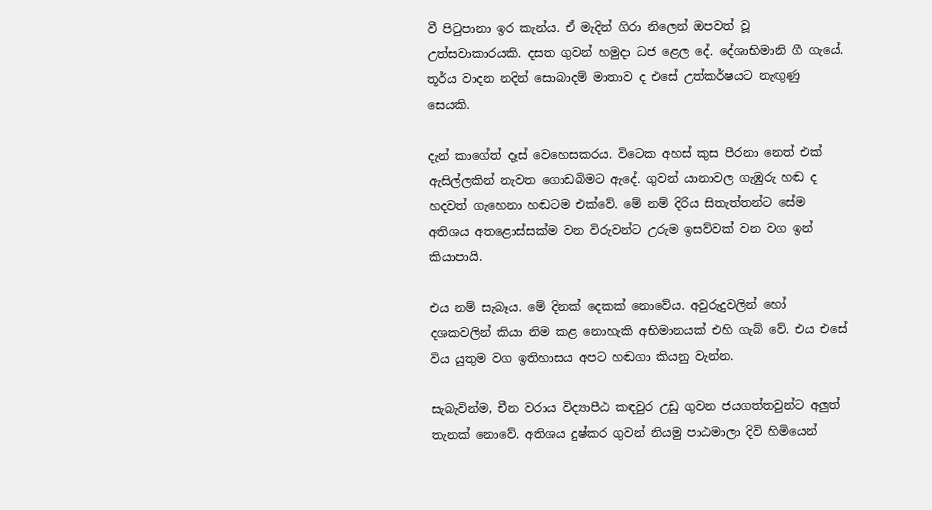වී පිටුපානා ඉර කැන්ය. ඒ මැදින් ගිරා නිලෙන් ඔපවත් වූ උත්සවාකාරයකි. දසත ගුවන් හමුදා ධජ ළෙල දේ. දේශාභිමානි ගී ගැයේ. තූර්ය වාදන නදින් සොබාදම් මාතාව ද එසේ උත්කර්ෂයට නැඟුණු සෙයකි.

දැන් කාගේත් දෑස් වෙහෙසකරය. විටෙක අහස් කුස පීරනා නෙත් එක් ඇසිල්ලකින් නැවත ගොඩබිමට ඇදේ. ගුවන් යානාවල ගැඹුරු හඬ ද හදවත් ගැහෙනා හඬටම එක්වේ. මේ නම් දිරිය සිතැත්තන්ට සේම අතිශය අතළොස්සක්ම වන විරුවන්ට උරුම ඉසව්වක් වන වග ඉන් කියාපායි.

එය නම් සැබෑය. මේ දිනක් දෙකක් නොවේය. අවුරුදුවලින් හෝ දශකවලින් කියා නිම කළ නොහැකි අභිමානයක් එහි ගැබ් වේ. එය එසේ විය යුතුම වග ඉතිහාසය අපට හඬගා කියනු වැන්න.

සැබැවින්ම, චීන වරාය විද්‍යාපීඨ කඳවුර උඩු ගුවන ජයගත්තවුන්ට අලුත් තැනක් නොවේ. අතිශය දුෂ්කර ගුවන් නියමු පාඨමාලා දිවි හිමියෙන්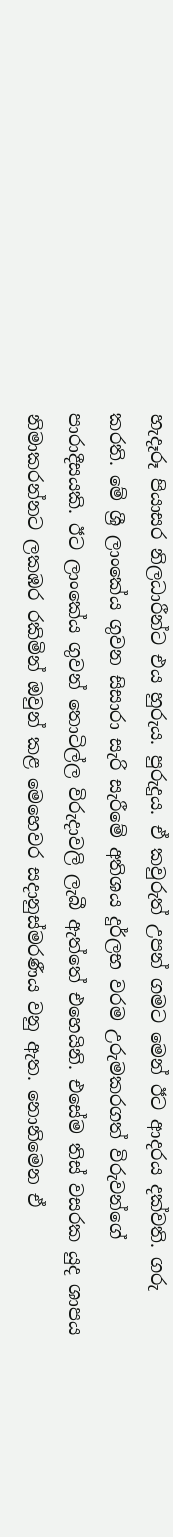හැදෑරූ පියාසර නිලධාරීන්ට එය හුරුය. පුරුදුය. ඒ කවුරුත් උපන් ගමට මෙන් ඊට ආදරය දක්වති. ගරු කරති. මේ ශ්‍රී ලාංකේය ගුවන සිසාරා සැරි සැරීමේ අතිශය දුර්ලභ වරම උරුමකරගත් විරුවන්ගේ පාරාදීසයකි. ඊට ලාංකේය ගුවන් තොටිල්ල විරුදාවලි ලැබී ඇත්තේ එහෙයිනි. එසේම තිස් වසරක යුද ශාපය නිමාකරන්නට ලකඹර රකිමින් ඔවුන් කළ මෙහෙවර සදානුස්මරණීය වනු ඇත. නොනිමෙන ඒ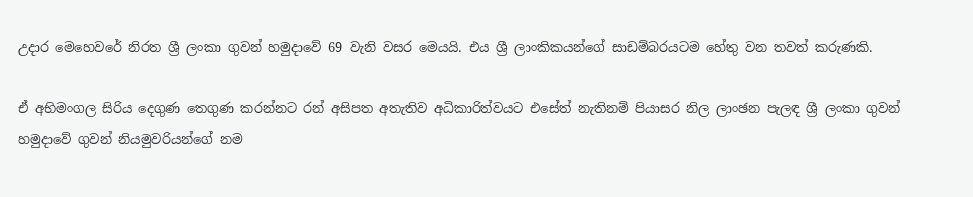උදාර මෙහෙවරේ නිරත ශ්‍රී ලංකා ගුවන් හමුදාවේ 69 වැනි වසර මෙයයි. එය ශ්‍රී ලාංකිකයන්ගේ සාඩම්බරයටම හේතු වන තවත් කරුණකි.

ඒ අභිමංගල සිරිය දෙගුණ තෙගුණ කරන්නට රන් අසිපත අතැතිව අධිකාරිත්වයට එසේත් නැතිනම් පියාසර නිල ලාංඡන පැලඳ ශ්‍රී ලංකා ගුවන් හමුදාවේ ගුවන් නියමුවරියන්ගේ නම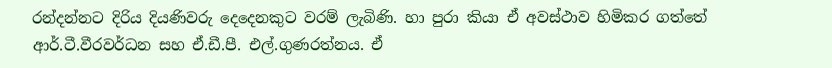රන්දන්නට දිරිය දියණිවරු දෙදෙනකුට වරම් ලැබිණි. හා පුරා කියා ඒ අවස්ථාව හිමිකර ගත්තේ ආර්.ටී.වීරවර්ධන සහ ඒ.ඩී.පී. එල්.ගුණරත්නය. ඒ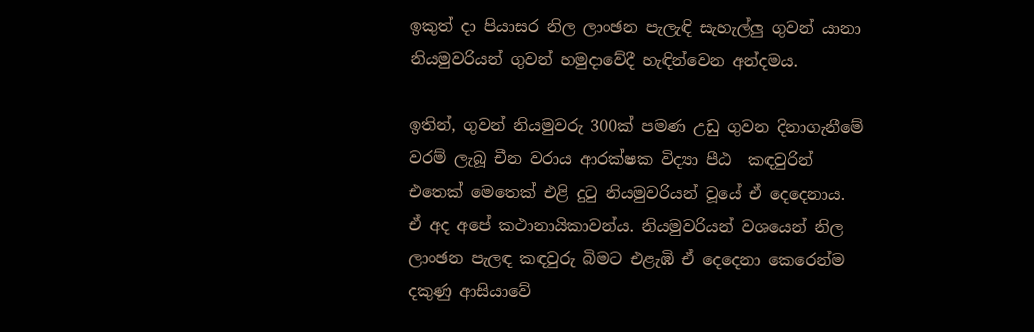ඉකුත් දා පියාසර නිල ලාංඡන පැලැඳි සැහැල්ලු ගුවන් යානා නියමුවරියන් ගුවන් හමුදාවේදී හැඳින්වෙන අන්දමය.

ඉතින්, ගුවන් නියමුවරු 300ක් පමණ උඩු ගුවන දිනාගැනීමේ වරම් ලැබූ චීන වරාය ආරක්ෂක විද්‍යා පීඨ ‍ කඳවුරින් එතෙක් මෙතෙක් එළි දුටු නියමුවරියන් වූයේ ඒ දෙදෙනාය. ඒ අද අපේ කථානායිකාවන්ය. නියමුවරියන් වශයෙන් නිල ලාංඡන පැලඳ කඳවුරු බිමට එළැඹි ඒ දෙදෙනා කෙරෙන්ම දකුණු ආසියාවේ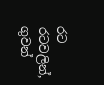රට රටවලින්, ගුවන්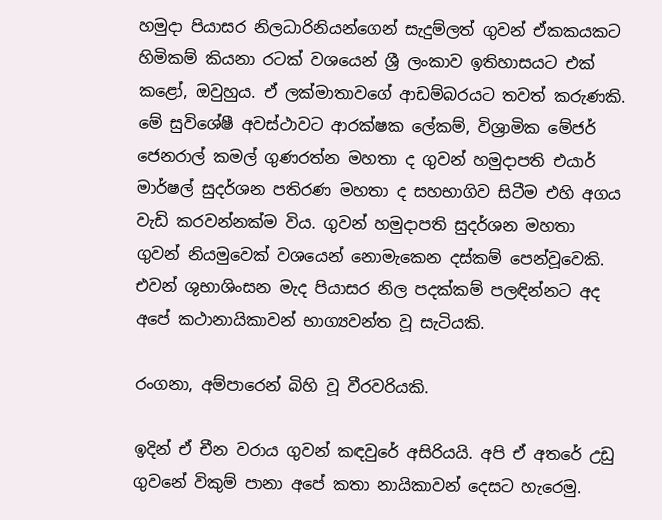හමුදා පියාසර නිලධාරිනියන්ගෙන් සැදුම්ලත් ගුවන් ඒකකයකට හිමිකම් කියනා රටක් වශයෙන් ශ්‍රී ලංකාව ඉතිහාසයට එක් කළෝ, ඔවුහුය. ඒ ලක්මාතාවගේ ආඩම්බරයට තවත් කරුණකි. මේ සුවිශේෂී අවස්ථාවට ආරක්ෂක ලේකම්, විශ්‍රාමික මේජර් ජෙනරාල් කමල් ගුණරත්න මහතා ද ගුවන් හමුදාපති එයාර් මාර්ෂල් සුදර්ශන පතිරණ මහතා ද සහභාගිව සිටීම එහි අගය වැඩි කරවන්නක්ම විය. ගුවන් හමුදාපති සුදර්ශන මහතා ගුවන් නියමුවෙක් වශයෙන් නොමැකෙන දස්කම් පෙන්වූවෙකි. එවන් ශුභාශිංසන මැද පියාසර නිල පදක්කම් පලඳින්නට අද අපේ කථානායිකාවන් භාග්‍යවන්ත වූ සැටියකි.

රංගනා, අම්පාරෙන් බිහි වූ වීරවරියකි.

ඉදින් ඒ චීන වරාය ගුවන් කඳවුරේ අසිරියයි. අපි ඒ අතරේ උඩු ගුවනේ විකුම් පානා අපේ කතා නායිකාවන් දෙසට හැරෙමු.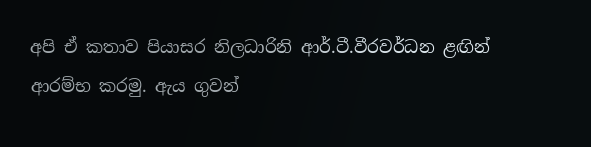අපි ඒ කතාව පියාසර නිලධාරිනි ආර්.ටී.වීරවර්ධන ළඟින් ආරම්භ කරමු. ඇය ගුවන්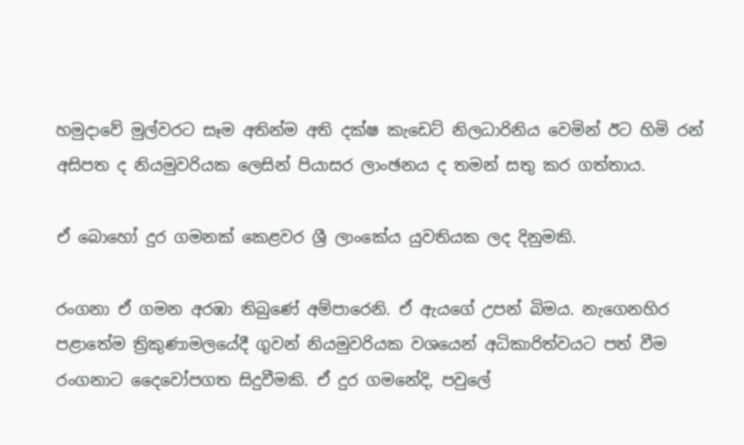හමුදාවේ මුල්වරට සෑම අතින්ම අති දක්ෂ කැඩෙට් නිලධාරිනිය වෙමින් ඊට හිමි රන් අසිපත ද නියමුවරියක ලෙසින් පියාසර ලාංඡනය ද තමන් සතු කර ගත්තාය.

ඒ බොහෝ දුර ගමනක් කෙළවර ශ්‍රී ලාංකේය යුවතියක ලද දිනුමකි.

රංගනා ඒ ගමන අරඹා තිබුණේ අම්පාරෙනි. ඒ ඇයගේ උපන් බිමය. නැගෙනහිර පළාතේම ත්‍රිකුණාමලයේදී ගුවන් නියමුවරියක වශයෙන් අධිකාරිත්වයට පත් වීම රංගනාට දෛවෝපගත සිදුවීමකි. ඒ දුර ගමනේදි, පවුලේ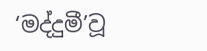‘මද්දුමී’වූ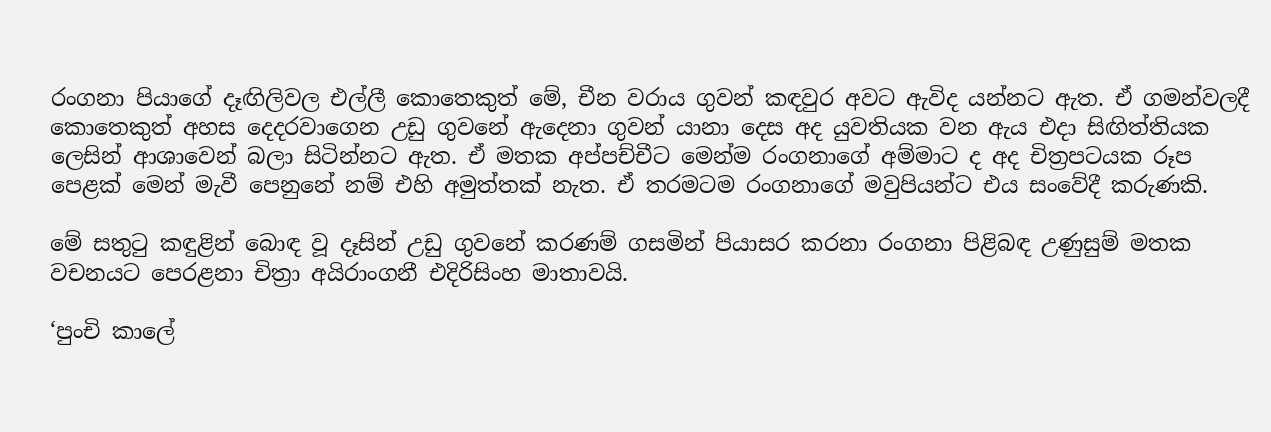රංගනා පියාගේ දෑඟිලිවල එල්ලී කොතෙකුත් මේ, චීන වරාය ගුවන් කඳවුර අවට ඇවිද යන්නට ඇත. ඒ ගමන්වලදී කොතෙකුත් අහස දෙදරවාගෙන උඩු ගුවනේ ඇදෙනා ගුවන් යානා දෙස අද යුවතියක වන ඇය එදා සිඟිත්තියක ලෙසින් ආශාවෙන් බලා සිටින්නට ඇත. ඒ මතක අප්පච්චීට මෙන්ම රංගනාගේ අම්මාට ද අද චිත්‍රපටයක රූප පෙළක් මෙන් මැවී පෙනුනේ නම් එහි අමුත්තක් නැත. ඒ තරමටම රංගනාගේ මවුපියන්ට එය සංවේදී කරුණකි.

මේ සතුටු කඳුළින් බොඳ වූ දෑසින් උඩු ගුවනේ කරණම් ගසමින් පියාසර කරනා රංගනා පිළිබඳ උණුසුම් මතක වචනයට පෙරළනා චිත්‍රා අයිරාංගනී එදිරිසිංහ මාතාවයි.

‘පුංචි කාලේ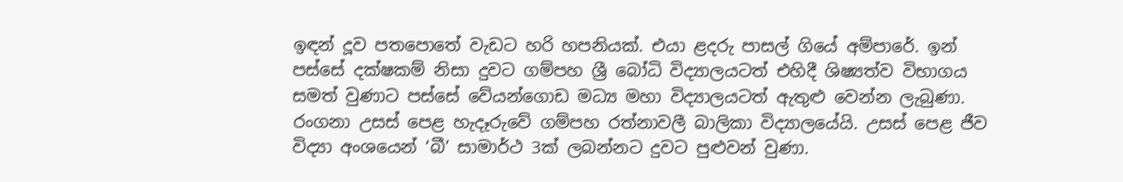ඉඳන් දූව පතපොතේ වැඩට හරි හපනියක්. එයා ළදරු පාසල් ගියේ අම්පාරේ. ඉන් පස්සේ දක්ෂකම් නිසා දුවට ගම්පහ ශ්‍රී බෝධි විද්‍යාලයටත් එහිදී ශිෂ්‍යත්ව විභාගය සමත් වුණාට පස්සේ වේයන්ගොඩ මධ්‍ය මහා විද්‍යාලයටත් ඇතුළු වෙන්න ලැබුණා. රංගනා උසස් පෙළ හැදෑරුවේ ගම්පහ රත්නාවලී බාලිකා විද්‍යාලයේයි. උසස් පෙළ ජීව විද්‍යා අංශයෙන් ‘බී’ සාමාර්ථ 3ක් ලබන්නට දුවට පුළුවන් වුණා.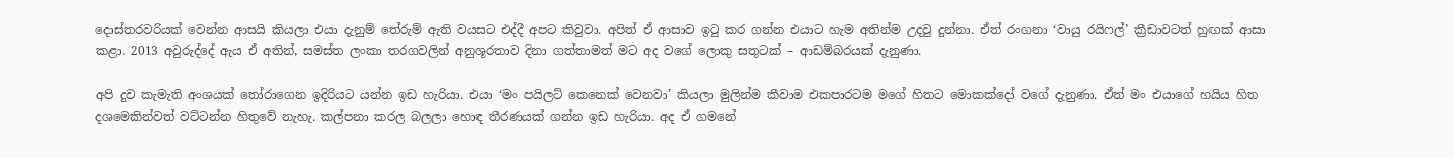දොස්තරවරියක් වෙන්න ආසයි කියලා එයා දැනුම් තේරුම් ඇති වයසට එද්දී අපට කිවුවා. අපිත් ඒ ආසාව ඉටු කර ගන්න එයාට හැම අතින්ම උදවු දුන්නා. ඒත් රංගනා ‘වායු රයිෆල්’ ක්‍රීඩාවටත් හුඟක් ආසා කළා. 2013 අවුරුද්දේ ඇය ඒ අතින්, සමස්ත ලංකා තරගවලින් අනුශූරතාව දිනා ගත්තාමත් මට අද වගේ ලොකු සතුටක් – ආඩම්බරයක් දැනුණා.

අපි දුව කැමැති අංශයක් තෝරාගෙන ඉදිරියට යන්න ඉඩ හැරියා. එයා ‘මං පයිලට් කෙනෙක් වෙනවා’ කියලා මුලින්ම කීවාම එකපාරටම මගේ හිතට මොකක්දෝ වගේ දැනුණා. ඒත් මං එයාගේ හයිය හිත දශමෙකින්වත් වට්ටන්න හිතුවේ නැහැ. කල්පනා කරල බලලා හොඳ තීරණයක් ගන්න ඉඩ හැරියා. අද ඒ ගමනේ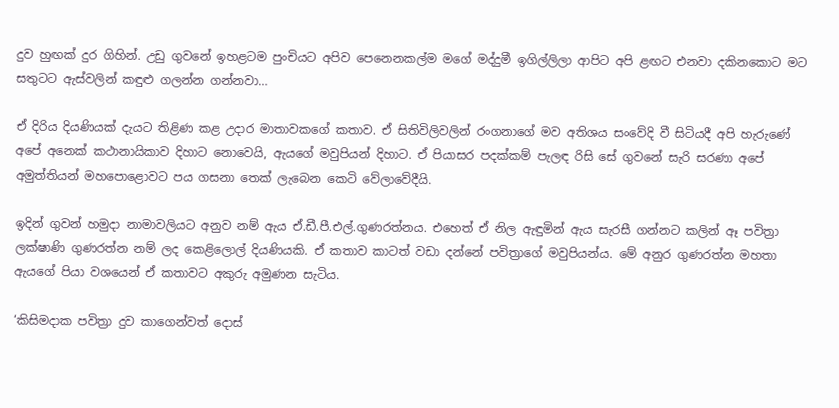දුව හුඟක් දුර ගිහින්. උඩු ගුවනේ ඉහළටම පුංචියට අපිව පෙනෙනකල්ම මගේ මද්දුමී ඉගිල්ලිලා ආපිට අපි ළඟට එනවා දකිනකොට මට සතුටට ඇස්වලින් කඳුළු ගලන්න ගන්නවා…

ඒ දිරිය දියණියක් දැයට තිළිණ කළ උදාර මාතාව‍කගේ කතාව. ඒ සිතිවිලිවලින් රංගනාගේ මව අතිශය සංවේදි වී සිටියදී අපි හැරුණේ අපේ අනෙක් කථානායිකාව දිහාට නොවෙයි, ඇයගේ මවුපියන් දිහාට. ඒ පියාසර පදක්කම් පැලඳ රිසි සේ ගුවනේ සැරි සරණා අපේ අමුත්තියන් මහපොළොවට පය ගසනා තෙක් ලැබෙන කෙටි වේලාවේදීයි.

ඉදින් ගුවන් හමුදා නාමාවලියට අනුව නම් ඇය ඒ.ඩී.පී.එල්.ගුණරත්නය. එහෙත් ඒ නිල ඇඳුමින් ඇය සැරසී ගන්නට කලින් ඈ පවිත්‍රා ලක්ෂාණි ගුණරත්න නම් ලද කෙළිලොල් දියණියකි. ඒ කතාව කාටත් වඩා දන්නේ පවිත්‍රාගේ මවුපියන්ය. මේ අනුර ගුණරත්න මහතා ඇයගේ පියා වශයෙන් ඒ කතාවට අකුරු අමුණන සැටිය.

‘කිසිමදාක පවිත්‍රා දුව කාගෙන්වත් දොස්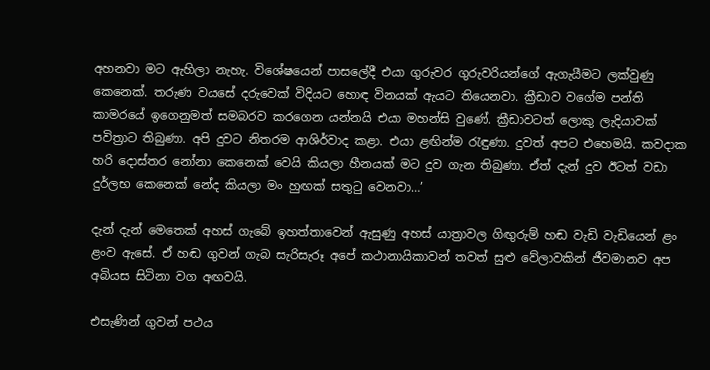අහනවා මට ඇහිලා නැහැ. විශේෂයෙන් පාසලේදී එයා ගුරුවර ගුරුවරියන්ගේ ඇගැයීමට ලක්වුණු කෙනෙක්. තරුණ වයසේ දරුවෙක් විදියට හොඳ විනයක් ඇයට තියෙනවා. ක්‍රීඩාව වගේම පන්ති කාමරයේ ඉගෙනුමත් සමබරව කරගෙන යන්නයි එයා මහන්සි වුණේ. ක්‍රීඩාවටත් ලොකු ලැදියාවක් පවිත්‍රාට තිබුණා. අපි දුවට නිතරම ආශිර්වාද කළා. එයා ළඟින්ම රැඳුණා. දුවත් අපට එහෙමයි. කවදාක හරි දොස්තර නෝනා කෙනෙක් වෙයි කියලා හීනයක් මට දුව ගැන තිබුණා. ඒත් දැන් දුව ඊටත් වඩා දුර්ලභ කෙනෙක් නේද කියලා මං හුඟක් සතුටු වෙනවා…’

දැන් දැන් මෙතෙක් අහස් ගැබේ ඉහත්තාවෙන් ඇසුණු අහස් යාත්‍රාවල ගිඟුරුම් හඬ වැඩි වැඩියෙන් ළං ළංව ඇසේ. ඒ හඬ ගුවන් ගැබ සැරිසැරූ අපේ කථ‍ානායිකාවන් තවත් සුළු වේලාවකින් ජීවමානව අප අබියස සිටිනා වග අඟවයි.

එසැණින් ගුවන් පථය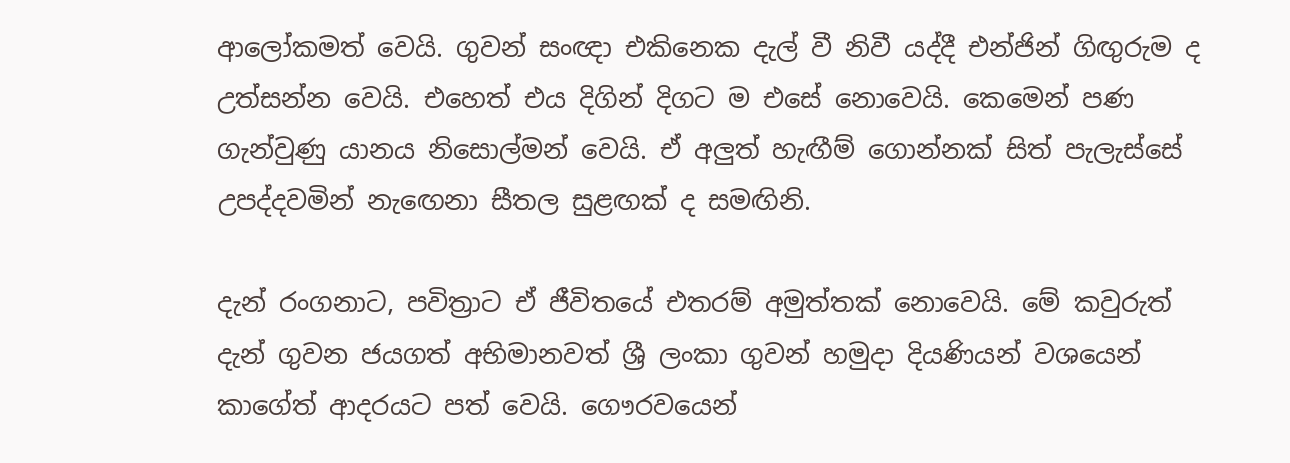ආලෝකමත් වෙයි. ගුවන් සංඥා එකිනෙක දැල් වී නිවී යද්දී එන්ජින් ගිඟුරුම ද උත්සන්න වෙයි. එහෙත් එය දිගින් දිගට ම එසේ නොවෙයි. කෙමෙන් පණ ගැන්වුණු යානය නිසොල්මන් වෙයි. ඒ අලුත් හැඟීම් ගොන්නක් සිත් පැලැස්සේ උපද්දවමින් නැ‍ඟෙනා සීතල සුළඟක් ද සමඟිනි.

දැන් රංගනාට, පවිත්‍රාට ඒ ජීවිතයේ එතරම් අමුත්තක් නොවෙයි. මේ කවුරුත් දැන් ගුවන ජයගත් අභිමානවත් ශ්‍රී ලංකා ගුවන් හමුදා දියණියන් වශයෙන් කාගේත් ආදරයට පත් වෙයි. ගෞරවයෙන්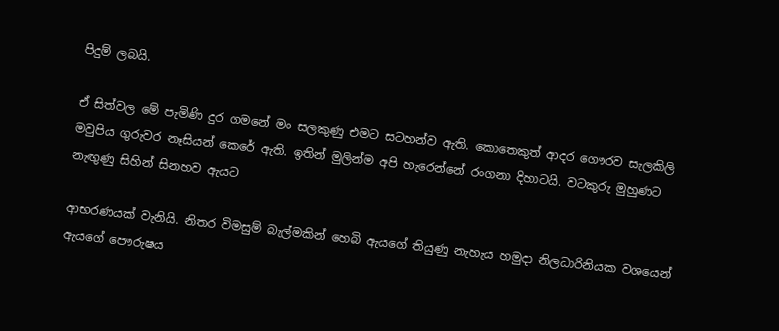පිදුම් ලබයි.

ඒ සිත්වල මේ පැමිණි දුර ගමනේ මං සලකුණු එමට සටහන්ව ඇති. කොතෙකුත් ආදර ගෞරව සැලකිලි මවුපිය ගුරුවර නෑසියන් කෙරේ ඇති. ඉතින් මුලින්ම අපි හැරෙන්නේ රංගනා දිහාටයි. වටකුරු මුහුණට නැඟුණු සිහින් සිනහව ඇයට

ආභරණයක් වැනියි. නිතර විමසුම් බැල්මකින් හෙබි ඇයගේ තියුණු නැහැය හමුදා නිලධාරිනියක වශයෙන් ඇයගේ පෞරුෂය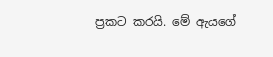ප්‍රකට කරයි. මේ ඇයගේ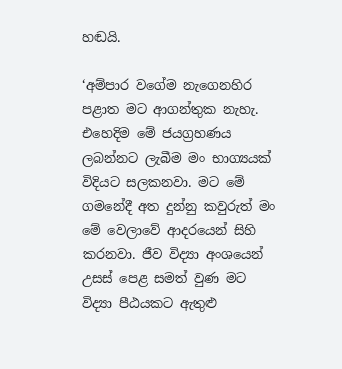හඬයි.

‘අම්පාර වගේම නැගෙනහිර පළාත මට ආගන්තුක නැහැ. එහෙදිම මේ ජයග්‍රහණය ලබන්නට ලැබීම මං භාග්‍යයක් විදියට සලකනවා. මට මේ ගමනේදී අත දුන්නු කවුරුත් මං මේ වෙලාවේ ආදරයෙන් සිහි කරනවා. ජීව විද්‍යා අංශයෙන් උසස් පෙළ සමත් වුණ මට විද්‍යා පීඨයකට ඇතුළු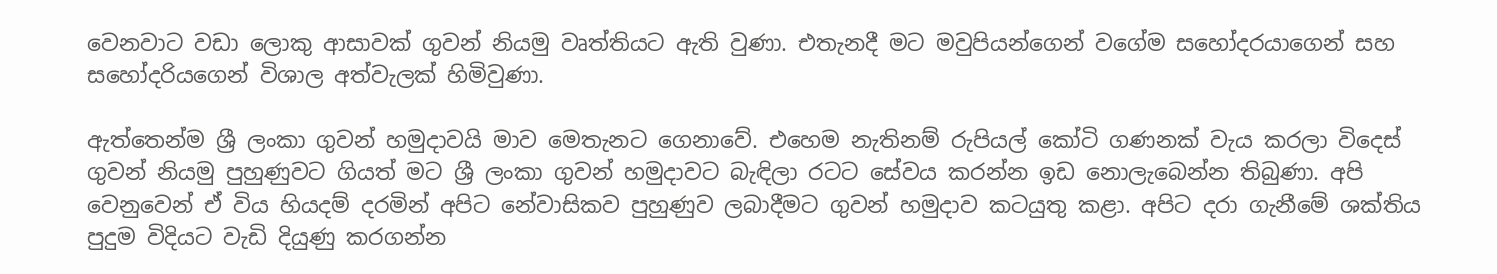වෙනවාට වඩා ලොකු ආසාවක් ගුවන් නියමු වෘත්තියට ඇති වුණා. එතැනදී මට මවුපියන්ගෙන් වගේම සහෝදරයාගෙන් සහ සහෝදරියගෙන් විශාල අත්වැලක් හිමිවුණා.

ඇත්තෙන්ම ශ්‍රී ලංකා ගුවන් හමුදාවයි මාව මෙතැනට ගෙනාවේ. එහෙම නැතිනම් රුපියල් කෝටි ගණනක් වැය කරලා විදෙස් ගුවන් නියමු පුහුණුවට ගියත් මට ශ්‍රී ලංකා ගුවන් හමුදාවට බැඳිලා රටට සේවය කරන්න ඉඩ නොලැබෙන්න තිබුණා. අපි වෙනුවෙන් ඒ විය හියදම් දරමින් අපිට නේවාසිකව පුහුණුව ලබාදීමට ගුවන් හමුදාව කටයුතු කළා. අපිට දරා ගැනීමේ ශක්තිය පුදුම විදියට වැඩි දියුණු කරගන්න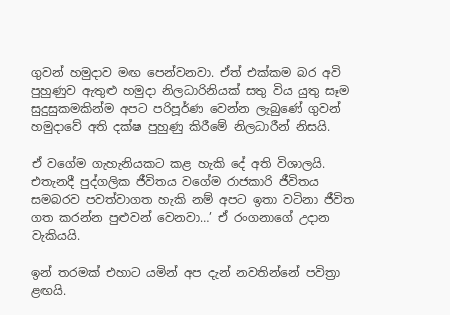ගුවන් හමුදාව මඟ පෙන්වනවා. ඒත් එක්කම බර අවි පුහුණුව ඇතුළු හමුදා නිලධාරිනියක් සතු විය යුතු සෑම සුදුසුකමකින්ම අපට පරිපූර්ණ වෙන්න ලැබුණේ ගුවන් හමුදාවේ අති දක්ෂ පුහුණු කිරීමේ නිලධාරීන් නිසයි.

ඒ වගේම ගැහැනියකට කළ හැකි දේ අති විශාලයි. එතැනදී පුද්ගලික ජීවිතය වගේම රාජකාරි ජීවිතය සමබරව පවත්වාගත හැකි නම් අපට ඉතා වටිනා ජීවිත ගත කරන්න පුළුවන් වෙනවා…’ ඒ රංගනාගේ උදාන වැකියයි.

ඉන් තරමක් එහාට යමින් අප දැන් නවතින්නේ පවිත්‍රා ළඟයි.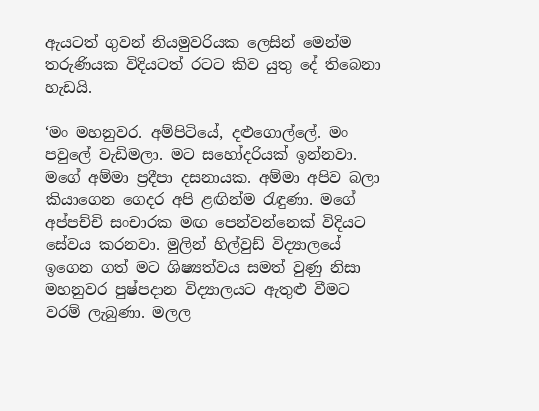ඇයටත් ගුවන් නියමුවරියක ලෙසින් මෙන්ම තරුණියක විදියටත් රටට කිව යුතු දේ තිබෙනා හැඩයි.

‘මං මහනුවර. අම්පිටියේ, දළුගොල්ලේ. මං පවුලේ වැඩිමලා. මට සහෝදරියක් ඉන්නවා. මගේ අම්මා ප්‍රදීපා දසනායක. අම්මා අපිව බලා කියාගෙන ගෙදර අපි ළඟින්ම රැඳුණා. මගේ අප්පච්චි සංචාරක මඟ පෙන්වන්නෙක් විදියට සේවය කරනවා. මුලින් හිල්වුඩ් විද්‍යාලයේ ඉගෙන ගත් මට ශිෂ්‍යත්වය සමත් වුණු නිසා මහනුවර පුෂ්පදාන විද්‍යාලයට ඇතුළු වීමට වරම් ලැබුණා. මලල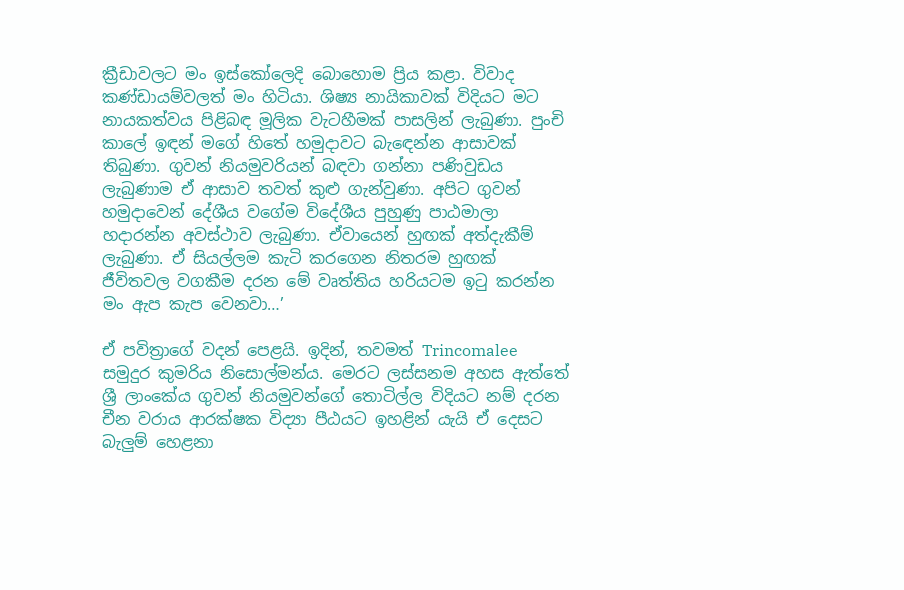ක්‍රීඩාවලට මං ඉස්කෝලෙදි බොහොම ප්‍රිය කළා. විවාද කණ්ඩායම්වලත් මං හිටියා. ශිෂ්‍ය නායිකාවක් විදියට මට නායකත්වය පිළිබඳ මූලික වැටහීමක් පාසලින් ලැබුණා. පුංචි කාලේ ඉඳන් මගේ හිතේ හමුදාවට බැ‍ඳෙන්න ආසාවක් තිබුණා. ගුවන් නියමුවරියන් බඳවා ගන්නා පණිවුඩය ලැබුණාම ඒ ආසාව තවත් කුළු ගැන්වුණා. අපිට ගුවන් හමුදාවෙන් දේශීය වගේම විදේශීය පුහුණු පාඨමාලා හදාරන්න අවස්ථාව ලැබුණා. ඒවායෙන් හුඟක් අත්දැකීම් ලැබුණා. ඒ සියල්ලම කැටි කරගෙන නිතරම හුඟක් ජීවිතවල වගකීම දරන මේ වෘත්තිය හරියටම ඉටු කරන්න මං ඇප කැප වෙනවා…’

ඒ පවිත්‍රාගේ වදන් පෙළයි. ඉදින්, තවමත් Trincomalee සමුදුර කුමරිය නිසොල්මන්ය. මෙරට ලස්සනම අහස ඇත්තේ ශ්‍රී ලාංකේය ගුවන් නියමුවන්ගේ තොටිල්ල විදියට නම් දරන චීන වරාය ආරක්ෂක විද්‍යා පීඨයට ඉහළින් යැයි ඒ දෙසට බැලුම් හෙළනා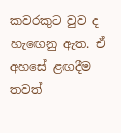කවරකුට වුව ද හැ‍ඟෙනු ඇත. ඒ අහසේ ළඟදීම තවත්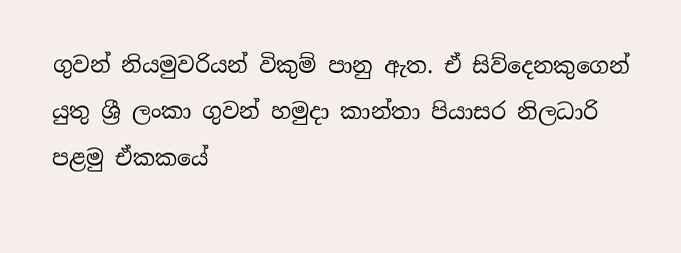ගුවන් නියමුවරියන් විකුම් පානු ඇත. ඒ සිව්දෙනකුගෙන් යුතු ශ්‍රී ලංකා ගුවන් හමුදා කාන්තා පියාසර නිලධාරි පළමු ඒකකයේ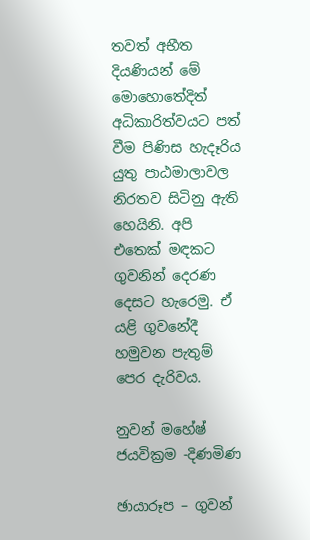තවත් අභීත දියණියන් මේ මොහොතේදිත් අධිකාරිත්වයට පත් වීම පිණිස හැදෑරිය යුතු පාඨමාලාවල නිරතව සිටිනු ඇති හෙයිනි. අපි එතෙක් මඳකට ගුවනින් දෙරණ දෙසට හැරෙමු. ඒ යළි ගුවනේදී හමුවන පැතුම් පෙර දැරිවය.

නුවන් මහේෂ් ජයවික්‍රම -දිණමිණ

ඡායාරූප – ගුවන්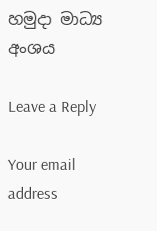හමුදා මාධ්‍ය අංශය

Leave a Reply

Your email address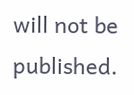will not be published.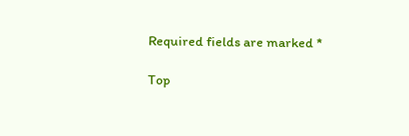Required fields are marked *

Top